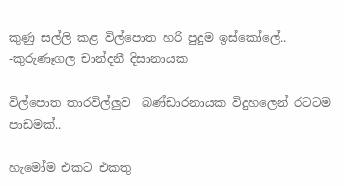කුණු සල්ලි කළ විල්පොත හරි පුදුම ඉස්කෝලේ.. -කුරුණෑගල චාන්දනී දිසානායක

විල්පොත තාරවිල්ලුව  බණ්ඩාරනායක විදුහලෙන් රටටම පාඩමක්..

හැමෝම එකට එකතු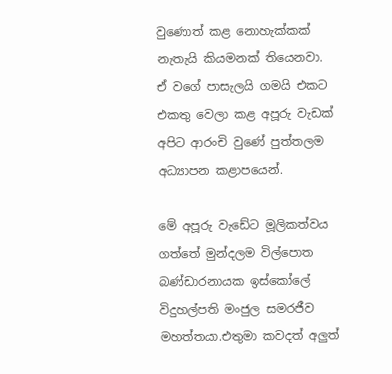වුණොත් කළ නොහැක්කක් නැතැයි කියමනක් තියෙනවා. ඒ වගේ පාසැලයි ගමයි එකට එකතු වෙලා කළ අපූරු වැඩක් අපිට ආරංචි වුණේ පුත්තලම අධ්‍යාපන කළාපයෙන්.

මේ අපූරු වැඩේට මූලිකත්වය ගත්තේ මුන්දලම විල්පොත බණ්ඩාරනායක ඉස්කෝලේ විදුහල්පති මංජුල සමරජීව මහත්තයා.එතුමා කවදත් අලුත්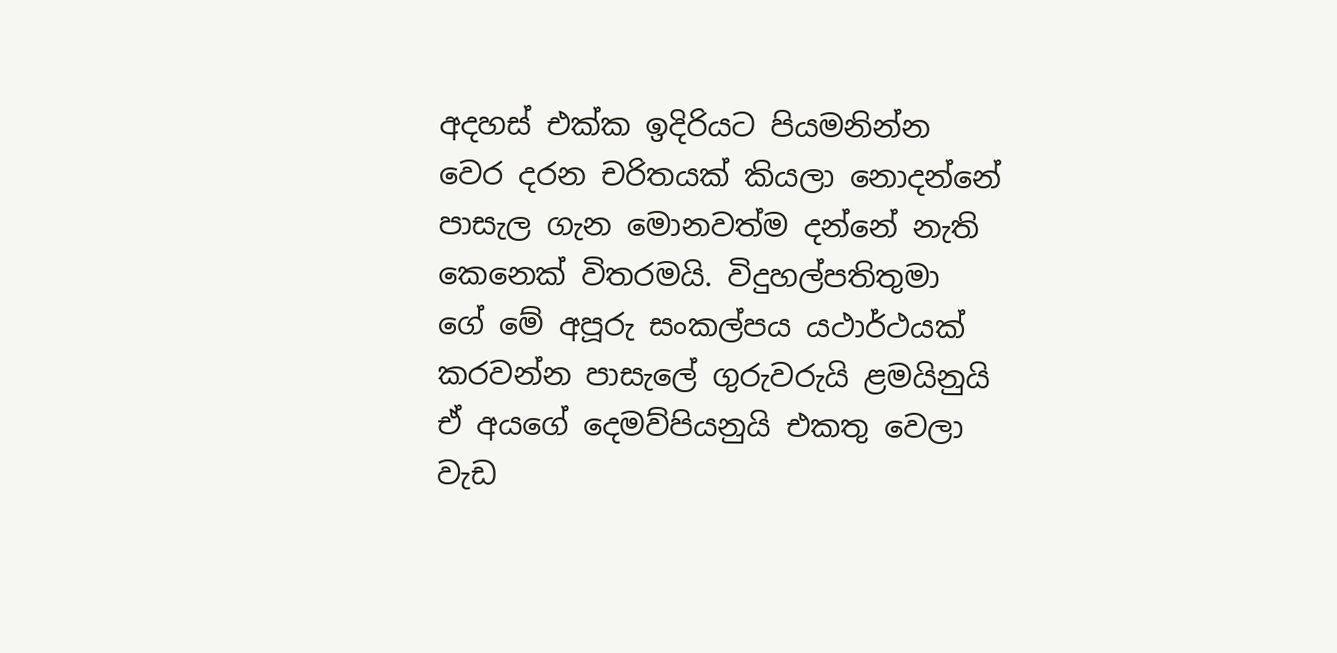අදහස් එක්ක ඉදිරියට පියමනින්න වෙර දරන චරිතයක් කියලා නොදන්නේ පාසැල ගැන මොනවත්ම දන්නේ නැති කෙනෙක් විතරමයි. විදුහල්පතිතුමා ගේ මේ අපූරු සංකල්පය යථාර්ථයක් කරවන්න පාසැලේ ගුරුවරුයි ළමයිනුයි ඒ අයගේ දෙමව්පියනුයි එකතු වෙලා වැඩ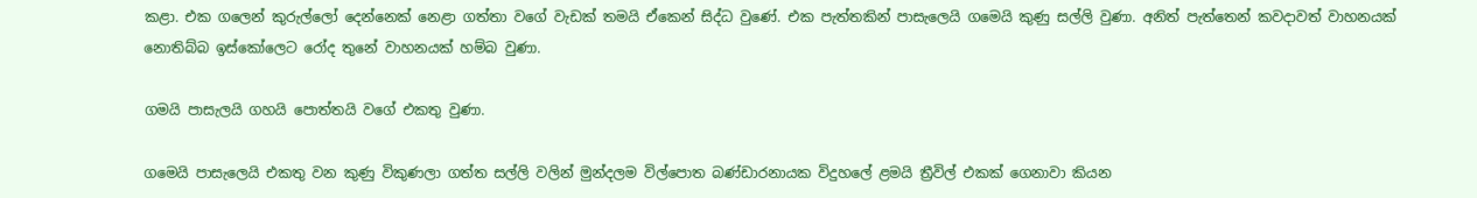කළා. එක ගලෙන් කුරුල්ලෝ දෙන්නෙක් නෙළා ගත්තා වගේ වැඩක් තමයි ඒකෙන් සිද්ධ වුණේ. එක පැත්තකින් පාසැලෙයි ගමෙයි කුණු සල්ලි වුණා. අනිත් පැත්තෙන් කවදාවත් වාහනයක් නොතිබ්බ ඉස්කෝලෙට රෝද තුනේ වාහනයක් හම්බ වුණා.

ගමයි පාසැලයි ගහයි පොත්තයි වගේ එකතු වුණා.

ගමෙයි පාසැලෙයි එකතු වන කුණු විකුණලා ගත්ත සල්ලි වලින් මුන්දලම විල්පොත බණ්ඩාරනායක විදුහලේ ළමයි ත්‍රීවිල් එකක් ගෙනාවා කියන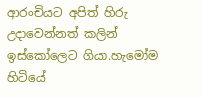ආරංචියට අපිත් හිරු උදාවෙන්නත් කලින් ඉස්කෝලෙට ගියා.හැමෝම හිටියේ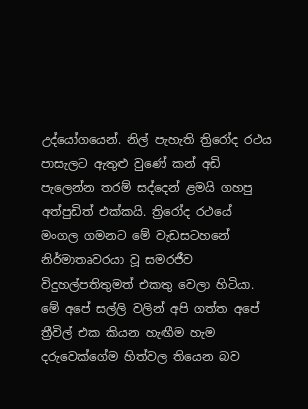උද්යෝගයෙන්. නිල් පැහැති ත්‍රිරෝද රථය පාසැලට ඇතුළු වුණේ කන් අඩි පැලෙන්න තරම් සද්දෙන් ළමයි ගහපු අත්පුඩිත් එක්කයි. ත්‍රිරෝද රථයේ මංගල ගමනට මේ වැඩසටහනේ නිර්මාතෘවරයා වූ සමරජීව  විදුහල්පතිතුමත් එකතු වෙලා හිටියා. මේ අපේ සල්ලි වලින් අපි ගත්ත අපේ ත්‍රීවිල් එක කියන හැඟීම හැම දරුවෙක්ගේම හිත්වල තියෙන බව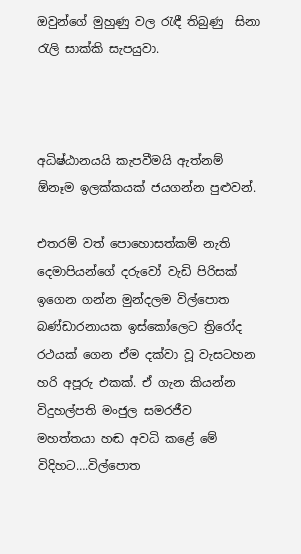ඔවුන්ගේ මුහුණු වල රැඳී තිබුණු  සිනා රැලි සාක්කි සැපයුවා.



අධිෂ්ඨානයයි කැපවීමයි ඇත්නම් ඕනෑම ඉලක්කයක් ජයගන්න පුළුවන්.

එතරම් වත් පොහොසත්කම් නැති දෙමාපියන්ගේ දරුවෝ වැඩි පිරිසක් ඉගෙන ගන්න මුන්දලම විල්පොත බණ්ඩාරනායක ඉස්කෝලෙට ත්‍රිරෝද රථයක් ගෙන ඒම දක්වා වූ වැසටහන හරි අපූරු එකක්. ඒ ගැන කියන්න විදුහල්පති මංජුල සමරජීව  මහත්තයා හඬ අවධි කළේ මේ විදිහට….විල්පොත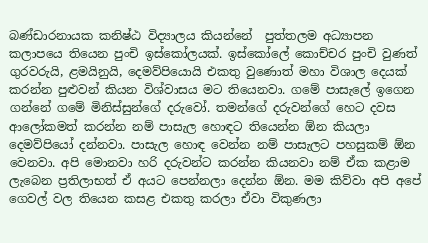බණ්ඩාරනායක කනිෂ්ඨ විද්‍යාලය කියන්නේ  පුත්තලම අධ්‍යාපන කලාපයෙ තියෙන පුංචි ඉස්කෝලයක්. ඉස්කෝලේ කොච්චර පුංචි වුණත් ගුරවරුයි, ළමයිනුයි, දෙමව්පියොයි එකතු වුණොත් මහා විශාල දෙයක් කරන්න පුළුවන් කියන විශ්වාසය මට තියෙනවා. ගමේ පාසැලේ ඉගෙන ගන්නේ ගමේ මිනිස්සුන්ගේ දරුවෝ. තමන්ගේ දරුවන්ගේ හෙට දවස ආලෝකමත් කරන්න නම් පාසැල හොඳට තියෙන්න ඕන කියලා දෙමව්පියෝ දන්නවා. පාසැල හොඳ වෙන්න නම් පාසැලට පහසුකම් ඕන වෙනවා. අපි මොනවා හරි දරුවන්ට කරන්න කියනවා නම් ඒක කළාම ලැබෙන ප්‍රතිලාභත් ඒ අයට පෙන්නලා දෙන්න ඕන. මම කිව්වා අපි අපේ ගෙවල් වල තියෙන කසළ එකතු කරලා ඒවා විකුණලා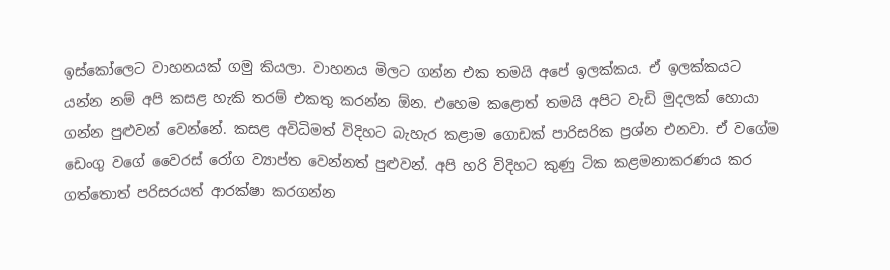ඉස්කෝලෙට වාහනයක් ගමු කියලා. වාහනය මිලට ගන්න එක තමයි අපේ ඉලක්කය. ඒ ඉලක්කයට යන්න නම් අපි කසළ හැකි තරම් එකතු කරන්න ඕන. එහෙම කළොත් තමයි අපිට වැඩි මුදලක් හොයා ගන්න පුළුවන් වෙන්නේ. කසළ අවිධිමත් විදිහට බැහැර කළාම ගොඩක් පාරිසරික ප්‍රශ්න එනවා. ඒ වගේම ඩෙංගු වගේ වෛරස් රෝග ව්‍යාප්ත වෙන්නත් පුළුවන්. අපි හරි විදිහට කුණු ටික කළමනාකරණය කර ගත්තොත් පරිසරයත් ආරක්ෂා කරගන්න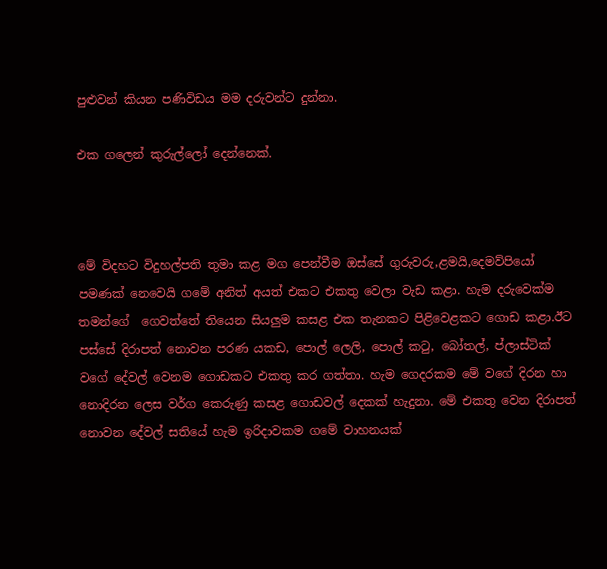පුළුවන් කියන පණිවිඩය මම දරුවන්ට දුන්නා.

එක ගලෙන් කුරුල්ලෝ දෙන්නෙක්.



මේ විදහට විදුහල්පති තුමා කළ මග පෙන්වීම ඔස්සේ ගුරුවරු,ළමයි,දෙමව්පියෝ පමණක් නෙවෙයි ගමේ අනිත් අයත් එකට එකතු වෙලා වැඩ කළා. හැම දරුවෙක්ම තමන්ගේ ‍ ගෙවත්තේ තියෙන සියලුම කසළ එක තැනකට පිළිවෙළකට ගොඩ කළා.ඊට පස්සේ දිරාපත් නොවන පරණ යකඩ, පොල් ලෙලි, පොල් කටු, බෝතල්, ප්ලාස්ටික් වගේ දේවල් වෙනම ගොඩකට එකතු කර ගත්තා. හැම ගෙදරකම මේ වගේ දිරන හා නොදිරන ලෙස වර්ග කෙරුණු කසළ ගොඩවල් දෙකක් හැදුනා. මේ එකතු වෙන දිරාපත් නොවන දේවල් සතියේ හැම ඉරිදාවකම ගමේ වාහනයක්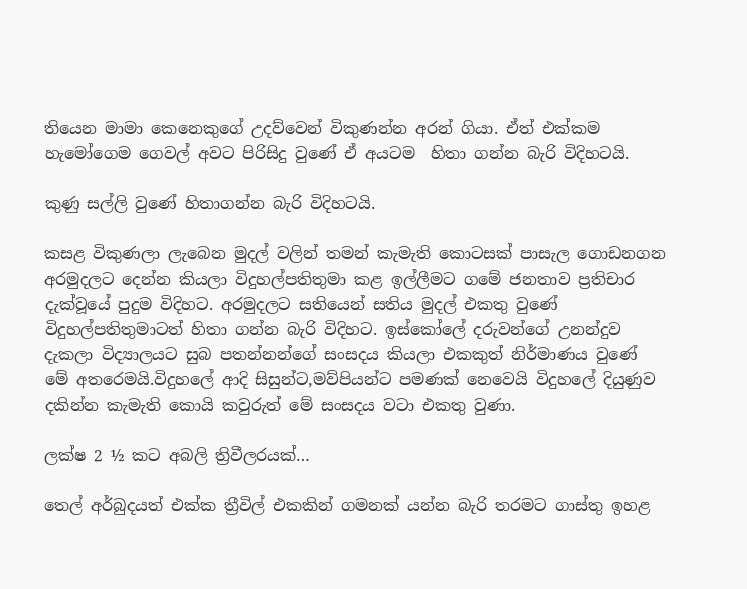තියෙන මාමා කෙනෙකුගේ උදව්වෙන් විකුණන්න අරන් ගියා. ඒත් එක්කම හැමෝගෙම ගෙවල් අවට පිරිසිදු වුණේ ඒ අයටම  හිතා ගන්න බැරි විදිහටයි.

කුණු සල්ලි වුණේ හිතාගන්න බැරි විදිහටයි.

කසළ විකුණලා ලැබෙන මුදල් වලින් තමන් කැමැති කොටසක් පාසැල ගොඩනගන අරමුදලට දෙන්න කියලා විදුහල්පතිතුමා කළ ඉල්ලීමට ගමේ ජනතාව ප්‍රතිචාර දැක්වූයේ පුදුම විදිහට. අරමුදලට සතියෙන් සතිය මුදල් එකතු වුණේ විදුහල්පතිතුමාටත් හිතා ගන්න බැරි විදිහට. ඉස්කෝලේ දරුවන්ගේ උනන්දුව දැකලා විද්‍යාලයට සුබ පතන්නන්ගේ සංසදය කියලා එකකුත් නිර්මාණය වුණේ මේ අතරෙමයි.විදුහලේ ආදි සිසුන්ට,මව්පියන්ට පමණක් නෙවෙයි විදුහලේ දියුණුව දකින්න කැමැති කොයි කවුරුත් මේ සංසදය වටා එකතු වුණා.

ලක්ෂ 2 ½ කට අබලි ත්‍රිවීලරයක්…

තෙල් අර්බුදයත් එක්ක ත්‍රීවිල් එකකින් ගමනක් යන්න බැරි තරමට ගාස්තු ඉහළ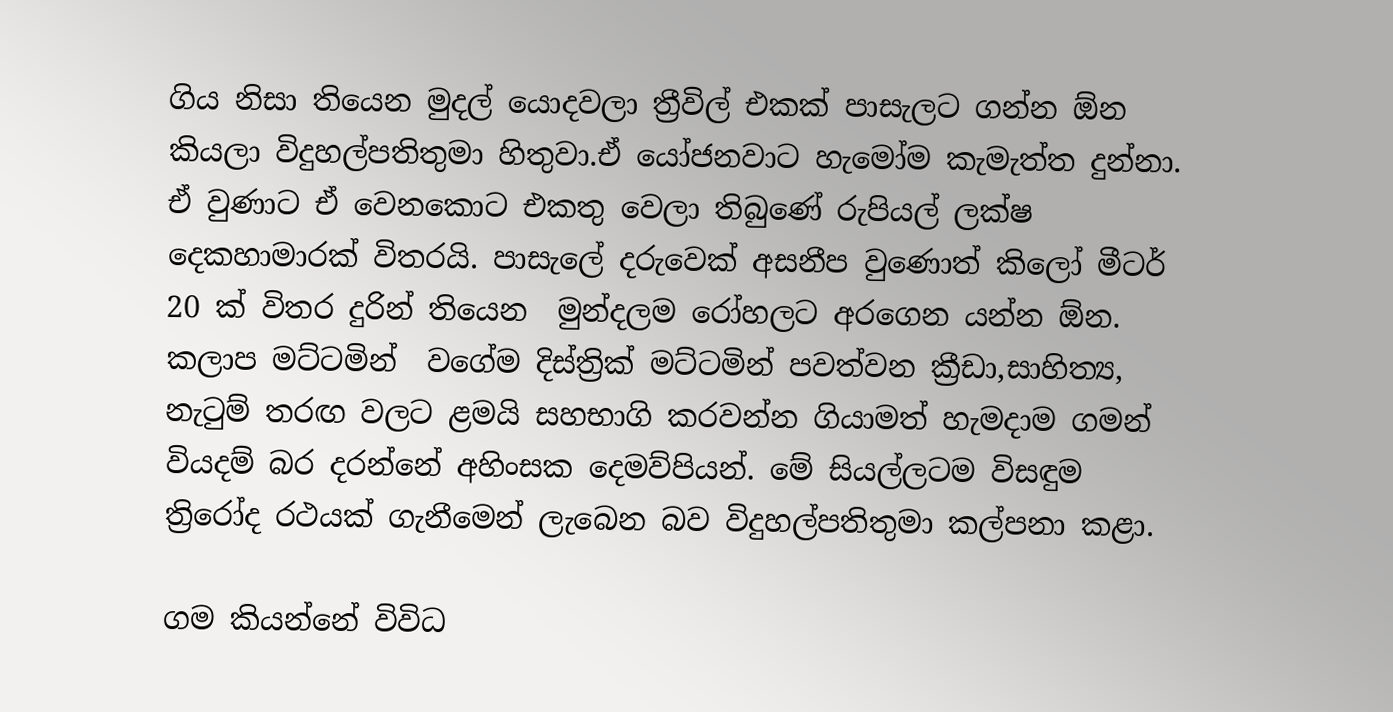ගිය නිසා තියෙන මුදල් යොදවලා ත්‍රීවිල් එකක් පාසැලට ගන්න ඕන කියලා විදුහල්පතිතුමා හිතුවා.ඒ යෝජනවාට හැමෝම කැමැත්ත දුන්නා. ඒ වුණාට ඒ වෙනකොට එකතු වෙලා තිබුණේ රුපියල් ලක්ෂ දෙකහාමාරක් විතරයි. පාසැලේ දරුවෙක් අසනීප වුණොත් කිලෝ මීටර් 20 ක් විතර දුරින් තියෙන  මුන්දලම රෝහලට අරගෙන යන්න ඕන. කලාප මට්ටමින්  වගේම දිස්ත්‍රික් මට්ටමින් පවත්වන ක්‍රීඩා,සාහිත්‍ය, නැටුම් තරඟ වලට ළමයි සහභාගි කරවන්න ගියාමත් හැමදාම ගමන් වියදම් බර දරන්නේ අහිංසක දෙමව්පියන්. මේ සියල්ලටම විසඳුම ත්‍රිරෝද රථයක් ගැනීමෙන් ලැබෙන බව විදුහල්පතිතුමා කල්පනා කළා.

ගම කියන්නේ විවිධ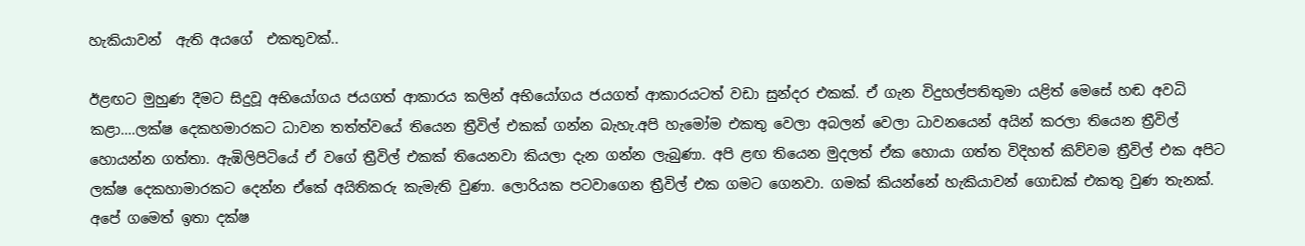හැකියාවන්  ඇති අයගේ  එකතුවක්..

ඊළඟට මුහුණ දීමට සිදුවූ අභියෝගය ජයගත් ආකාරය කලින් අභියෝගය ජයගත් ආකාරයටත් වඩා සුන්දර එකක්. ඒ ගැන විදුහල්පතිතුමා යළිත් මෙසේ හඬ අවධි කළා….ලක්ෂ දෙකහමාරකට ධාවන තත්ත්වයේ තියෙන ත්‍රීවිල් එකක් ගන්න බැහැ.අපි හැමෝම එකතු වෙලා අබලන් වෙලා ධාවනයෙන් අයින් කරලා තියෙන ත්‍රීවිල් හොයන්න ගත්තා. ඇඹිලිපිටියේ ඒ වගේ ත්‍රීවිල් එකක් තියෙනවා කියලා දැන ගන්න ලැබුණා. අපි ළඟ තියෙන මුදලත් ඒක හොයා ගත්ත විදිහත් කිව්වම ත්‍රීවිල් එක අපිට ලක්ෂ දෙකහාමාරකට දෙන්න ඒකේ අයිතිකරු කැමැති වුණා. ලොරියක පටවාගෙන ත්‍රීවිල් එක ගමට ගෙනවා. ගමක් කියන්නේ හැකියාවන් ගොඩක් එකතු වුණ තැනක්. අපේ ගමෙත් ඉතා දක්ෂ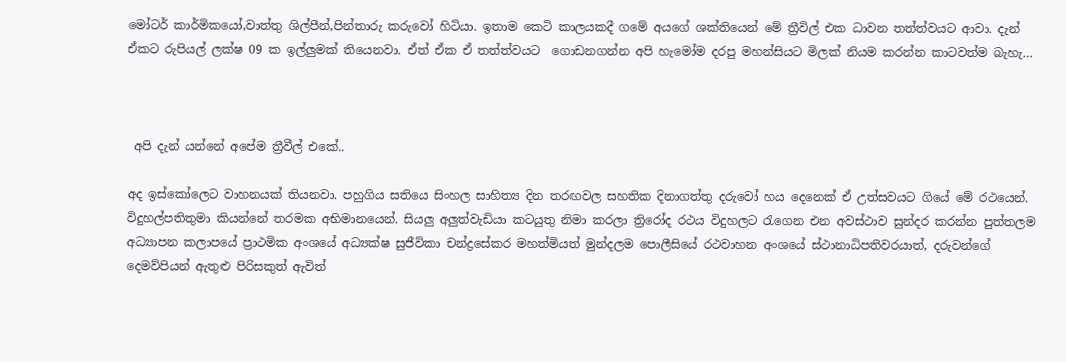මෝටර් කාර්මිකයෝ,වාත්තු ශිල්පීන්,පින්තාරු කරුවෝ හිටියා. ඉතාම කෙටි කාලයකදී ගමේ අයගේ ශක්තියෙන් මේ ත්‍රීවිල් එක ධාවන තත්ත්වයට ආවා. දැන් ඒකට රුපියල් ලක්ෂ 09 ක ඉල්ලුමක් තියෙනවා. ඒත් ඒක ඒ තත්ත්වයට  ගොඩනගන්න අපි හැමෝම දරපු මහන්සියට මිලක් නියම කරන්න කාටවත්ම බැහැ…



 අපි දැන් යන්නේ අපේම ත්‍රීවීල් එකේ..

අද ඉස්කෝලෙට වාහනයක් තියනවා. පහුගිය සතියෙ සිංහල සාහිත්‍ය දින තරඟවල සහතික දිනාගත්තු දරුවෝ හය දෙනෙක් ඒ උත්සවයට ගියේ මේ රථයෙන්. විදුහල්පතිතුමා කියන්නේ තරමක අභිමානයෙන්. සියලු අලුත්වැඩියා කටයුතු නිමා කරලා ත්‍රිරෝද රථය විදුහලට රැගෙන එන අවස්ථාව සුන්දර කරන්න පුත්තලම අධ්‍යාපන කලාපයේ ප්‍රාථමික අංශයේ අධ්‍යක්ෂ සුජීවිකා චන්ද්‍රසේකර මහත්මියත් මුන්දලම පොලීසියේ රථවාහන අංශයේ ස්ථානාධිපතිවරයාත්, දරුවන්ගේ දෙමව්පියන් ඇතුළු පිරිසකුත් ඇවිත්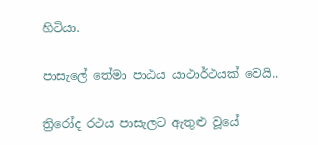හිටියා.

පාසැලේ තේමා පාඨය යාථාර්ථයක් වෙයි..

ත්‍රිරෝද රථය පාසැලට ඇතුළු වූයේ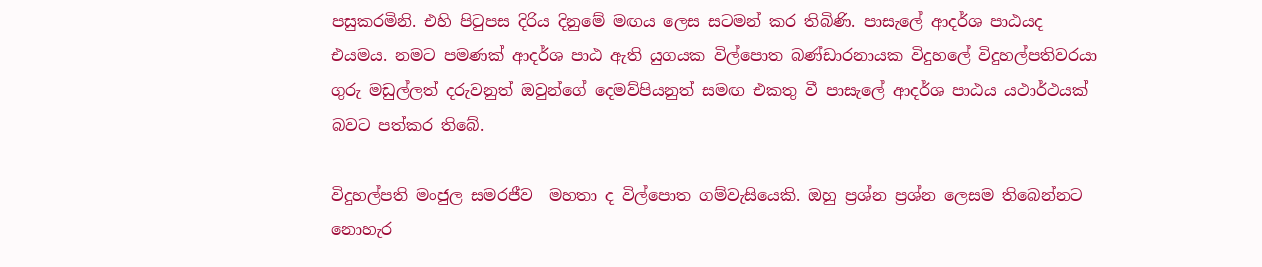පසුකරමිනි. එහි පිටුපස දිරිය දිනුමේ මඟය ලෙස සටමන් කර තිබිණි. පාසැලේ ආදර්ශ පාඨයද එයමය. නමට පමණක් ආදර්ශ පාඨ ඇති යුගයක විල්පොත බණ්ඩාරනායක විදුහලේ විදුහල්පතිවරයා ගුරු මඩුල්ලත් දරුවනුත් ඔවුන්ගේ දෙමව්පියනුත් සමඟ එකතු වී පාසැලේ ආදර්ශ පාඨය යථාර්ථයක් බවට පත්කර තිබේ.

විදුහල්පති මංජුල සමරජීව  මහතා ද විල්පොත ගම්වැසියෙකි. ඔහු ප්‍රශ්න ප්‍රශ්න ලෙසම තිබෙන්නට නොහැර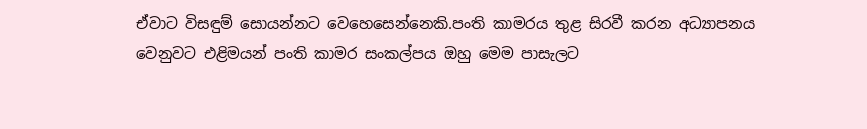ඒවාට විසඳුම් සොයන්නට වෙහෙසෙන්නෙකි.පංති කාමරය තුළ සිරවී කරන අධ්‍යාපනය වෙනුවට එළිමයන් පංති කාමර සංකල්පය ඔහු මෙම පාසැලට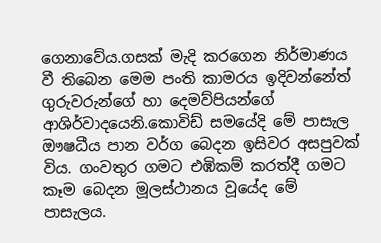ගෙනාවේය.ගසක් මැදි කරගෙන නිර්මාණය වී තිබෙන මෙම පංති කාමරය ඉදිවන්නේත් ගුරුවරුන්ගේ හා දෙමව්පියන්ගේ ආශිර්වාදයෙනි.කොවිඩ් සමයේදි මේ පාසැල ඖෂධීය පාන වර්ග බෙදන ඉසිවර අසපුවක් විය. ගංවතුර ගමට එඹිකම් කරත්දී ගමට කෑම බෙදන මූලස්ථානය වූයේද මේ පාසැලය.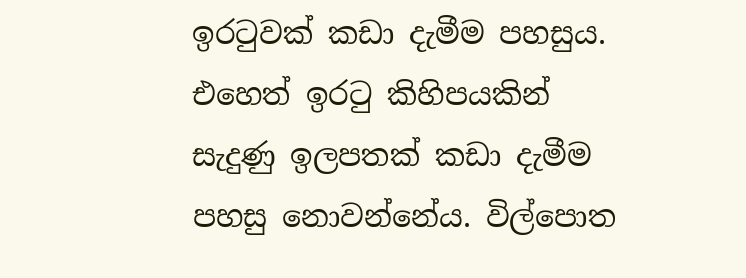ඉරටුවක් කඩා දැමීම පහසුය. එහෙත් ඉරටු කිහිපයකින් සැදුණු ඉලපතක් කඩා දැමීම පහසු නොවන්නේය. විල්පොත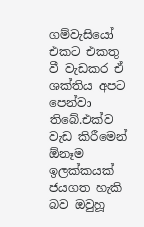ගම්වැසියෝ එකට එකතු වී වැඩකර ඒ ශක්තිය අපට පෙන්වා තිබේ.එක්ව වැඩ කිරීමෙන් ඕනෑම ඉලක්කයක් ජයගත හැකි බව ඔවුහූ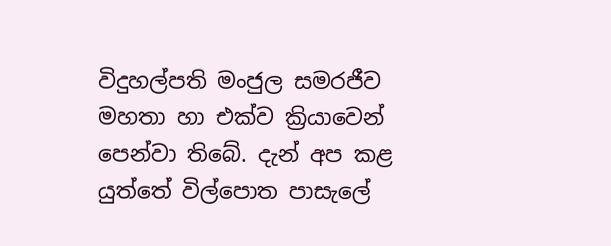විදුහල්පති මංජුල සමරජීව  මහතා හා එක්ව ක්‍රියාවෙන් පෙන්වා තිබේ. දැන් අප කළ යුත්තේ විල්පොත පාසැලේ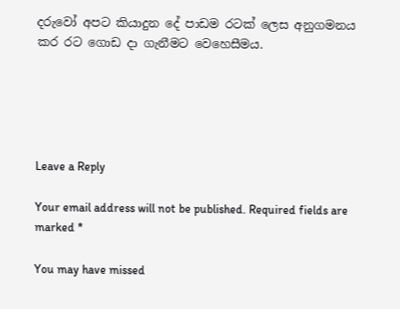දරුවෝ අපට කියාදුන දේ පාඩම රටක් ලෙස අනුගමනය කර රට ගොඩ දා ගැනීමට වෙහෙසීමය.





Leave a Reply

Your email address will not be published. Required fields are marked *

You may have missed